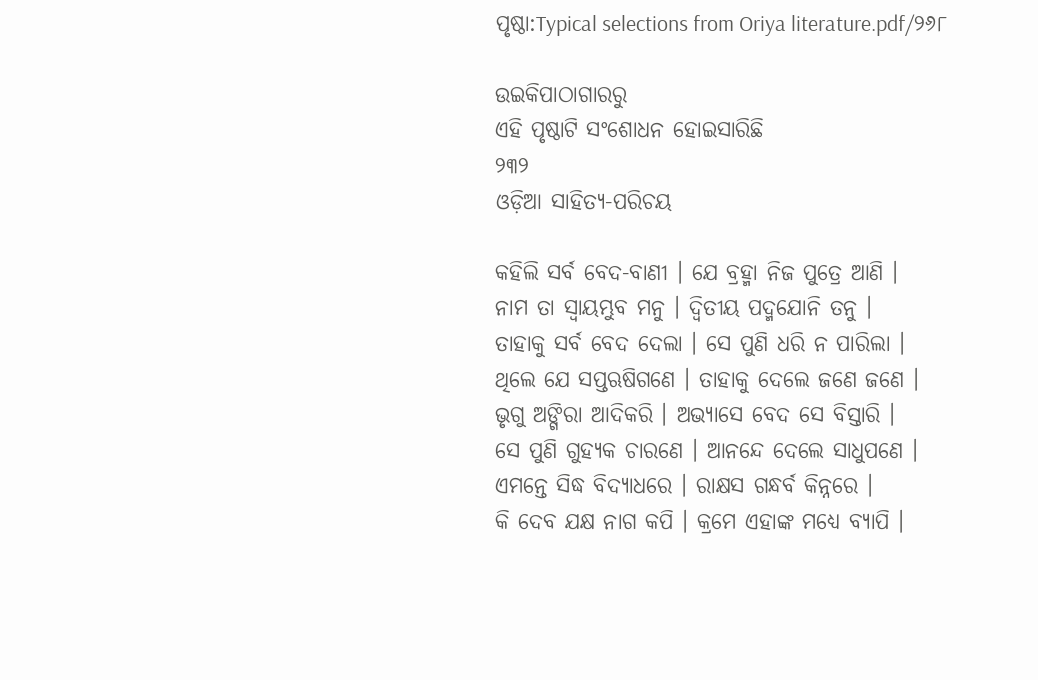ପୃଷ୍ଠା:Typical selections from Oriya literature.pdf/୨୬୮

ଉଇକିପାଠାଗାର‌ରୁ
ଏହି ପୃଷ୍ଠାଟି ସଂଶୋଧନ ହୋଇସାରିଛି
୨୩୨
ଓଡ଼ିଆ ସାହିତ୍ୟ-ପରିଚୟ

କ‌ହିଲି ସର୍ବ ବେଦ-ବାଣୀ । ଯେ ବ୍ରହ୍ମା ନିଜ ପୁତ୍ରେ ଆଣି ।
ନାମ ତା ସ୍ୱାୟମ୍ଭୁବ ମନୁ । ଦ୍ୱିତୀୟ ପଦ୍ମ‌ଯୋନି ତନୁ ।
ତାହାକୁ ସର୍ବ ବେଦ ଦେଲା । ସେ ପୁଣି ଧରି ନ ପାରିଲା ।
ଥିଲେ ଯେ ସ‌ପ୍ତ‌ଋଷିଗଣେ । ତାହାକୁ ଦେଲେ ଜଣେ ଜଣେ ।
ଭୃଗୁ ଅଙ୍ଗିରା ଆଦିକରି । ଅଭ୍ୟାସେ ବେଦ ସେ ବିସ୍ତାରି ।
ସେ ପୁଣି ଗୁହ୍ୟକ ଚାରଣେ । ଆନନ୍ଦେ ଦେଲେ ସାଧୁପଣେ ।
ଏମନ୍ତେ ସିଦ୍ଧ ବିଦ୍ୟାଧରେ । ରାକ୍ଷସ ଗନ୍ଧର୍ବ କିନ୍ନରେ ।
କି ଦେବ ଯକ୍ଷ ନାଗ କପି । କ୍ରମେ ଏହାଙ୍କ ମଧ୍ୟେ ବ୍ୟାପି ।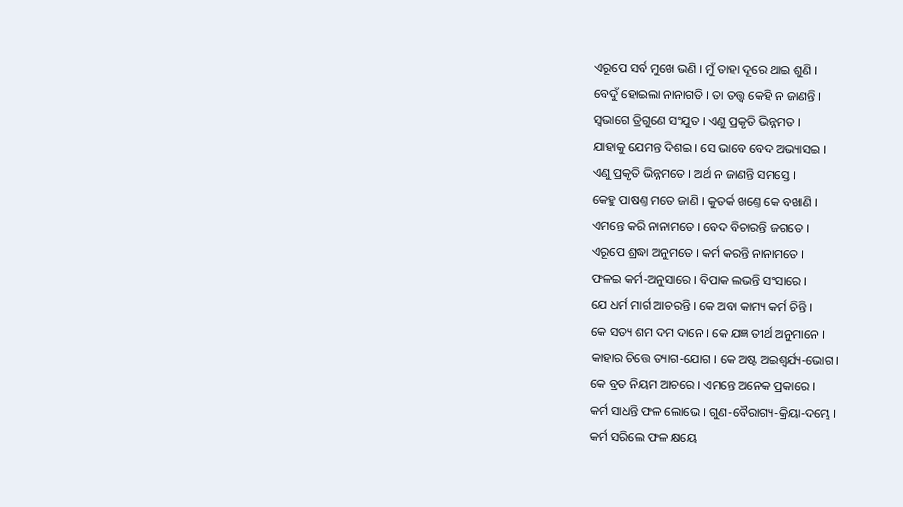ଏରୂପେ ସର୍ବ ମୁଖେ ଭଣି । ମୁଁ ତାହା ଦୂରେ ଥାଇ ଶୁଣି ।
ବେଦୁଁ ହୋଇଲା ନାନାଗତି । ତା ତ‌ତ୍ତ୍ୱ କେହି ନ ଜାଣନ୍ତି ।
ସ୍ୱଭାଗେ ତ୍ରିଗୁଣେ ସଂଯୁତ । ଏଣୁ ପ୍ରକୃତି ଭିନ୍ନମତ ।
ଯାହାକୁ ଯେମନ୍ତ ଦିଶଇ । ସେ ଭାବେ ବେଦ ଅଭ୍ୟାସଇ ।
ଏଣୁ ପ୍ରକୃତି ଭିନ୍ନମତେ । ଅର୍ଥ ନ ଜାଣ‌ନ୍ତି ସମସ୍ତେ ।
କେହୁ ପାଷଣ୍ତ ମତେ ଜାଣି । କୁତର୍କ ଖଣ୍ତେ କେ ବଖାଣି ।
ଏମନ୍ତେ କରି ନାନାମତେ । ବେଦ ବିଚାରନ୍ତି ଜଗତେ ।
ଏରୂପେ ଶ୍ରଦ୍ଧା ଅନୁମତେ । କର୍ମ କରନ୍ତି ନାନାମତେ ।
ଫଳଇ କର୍ମ-ଅନୁସାରେ । ବିପାକ ଲଭନ୍ତି ସଂସାରେ ।
ଯେ ଧର୍ମ ମାର୍ଗ ଆଚରନ୍ତି । କେ ଅବା କାମ୍ୟ କର୍ମ ଚିନ୍ତି ।
କେ ସ‌ତ୍ୟ ଶମ ଦମ ଦାନେ । କେ ଯଜ୍ଞ ତୀର୍ଥ ଅନୁମାନେ ।
କାହାର ଚିତ୍ତେ ତ୍ୟାଗ-ଯୋଗ । କେ ଅଷ୍ଟ ଅଇଶ୍ୱର୍ଯ୍ୟ-ଭୋଗ ।
କେ ବ୍ରତ ନିୟମ ଆଚରେ । ଏମନ୍ତେ ଅନେକ ପ୍ରକାରେ ।
କର୍ମ ସାଧନ୍ତି ଫଳ ଲୋଭେ । ଗୁଣ-ବୈରାଗ୍ୟ-କ୍ରିୟା-ଦମ୍ଭେ ।
କର୍ମ ସରିଲେ ଫଳ କ୍ଷୟେ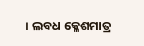। ଲବଧ କ୍ଳେଶମାତ୍ର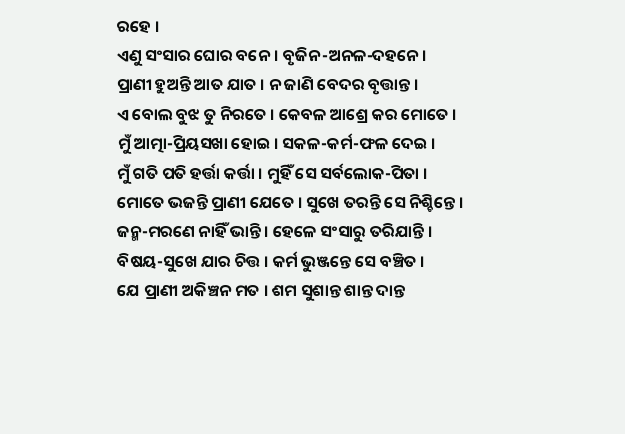ରହେ ।
ଏଣୁ ସଂସାର ଘୋର ବନେ । ବୃଜିନ-ଅନଳ-ଦ‌ହ‌ନେ ।
ପ୍ରାଣୀ ହୁଅନ୍ତି ଆତ ଯାତ । ନ ଜାଣି ବେଦର ବୃତ୍ତାନ୍ତ ।
ଏ ବୋଲ ବୁଝ ତୁ ନିରତେ । କେବଳ ଆଶ୍ରେ କର ମୋତେ ।
ମୁଁ ଆତ୍ମା-ପ୍ରିୟସଖା ହୋଇ । ସକଳ-କର୍ମ-ଫଳ ଦେଇ ।
ମୁଁ ଗତି ପ‌ତି ହର୍ତ୍ତା କର୍ତ୍ତା । ମୁହିଁ ସେ ସର୍ବଲୋକ-ପିତା ।
ମୋତେ ଭଜନ୍ତି ପ୍ରାଣୀ ଯେତେ । ସୁଖେ ତରନ୍ତି ସେ ନିଶ୍ଚିନ୍ତେ ।
ଜନ୍ମ-ମରଣେ ନାହିଁ ଭାନ୍ତି । ହେଳେ ସଂସାରୁ ତରିଯାନ୍ତି ।
ବିଷୟ-ସୁଖେ ଯାର ଚିତ୍ତ । କର୍ମ ଭୁଞ୍ଜନ୍ତେ ସେ ବଞ୍ଚିତ ।
ଯେ ପ୍ରାଣୀ ଅକିଞ୍ଚନ ମତ । ଶମ ସୁଶାନ୍ତ ଶାନ୍ତ ଦାନ୍ତ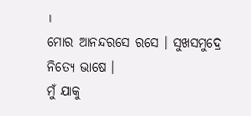।
ମୋର ଆନନ୍ଦରସେ ରସେ । ସୁଖସମୁଦ୍ରେ ନିତ୍ୟେ ଭାଷେ ।
ମୁଁ ଯାକୁ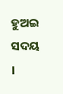ହୁଅଇ ସଦୟ ।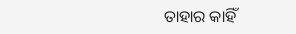ତାହାର କାହିଁ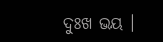ଦୁଃଖ ଭୟ ।